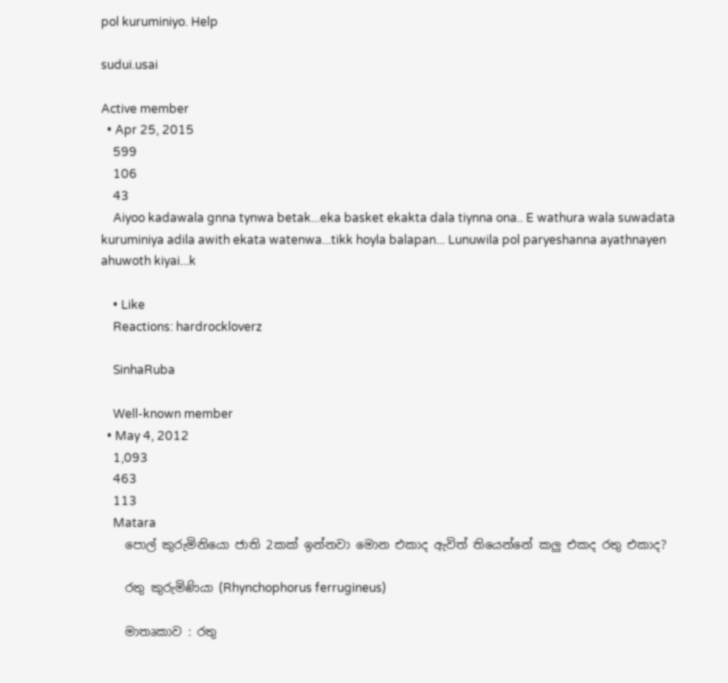pol kuruminiyo. Help

sudui.usai

Active member
  • Apr 25, 2015
    599
    106
    43
    Aiyoo kadawala gnna tynwa betak...eka basket ekakta dala tiynna ona.. E wathura wala suwadata kuruminiya adila awith ekata watenwa...tikk hoyla balapan... Lunuwila pol paryeshanna ayathnayen ahuwoth kiyai...k

    • Like
    Reactions: hardrockloverz

    SinhaRuba

    Well-known member
  • May 4, 2012
    1,093
    463
    113
    Matara
    පොල් කුරුමිනියො ජාති 2කක් ඉන්නවා මොන එකාද ඇවිත් තියෙන්නේ කලු එකද රතු එකාද?

    රතු කුරුමිණියා (Rhynchophorus ferrugineus)

    මාතෘකාව : රතු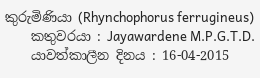කුරුමිණියා (Rhynchophorus ferrugineus)
    කතුවරයා : Jayawardene M.P.G.T.D.
    යාවත්කාලීන දිනය : 16-04-2015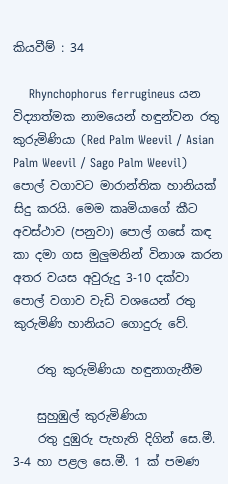කියවීම් : 34

    Rhynchophorus ferrugineus යන විද්‍යාත්මක නාමයෙන් හඳුන්වන රතු කුරුමිණියා (Red Palm Weevil / Asian Palm Weevil / Sago Palm Weevil) පොල් වගාවට මාරාන්තික හානියක් සිදු කරයි. මෙම කෘමියාගේ කීට අවස්ථාව (පනුවා) පොල් ගසේ කඳ කා දමා ගස මුලුමනින් විනාශ කරන අතර වයස අවුරුදු 3-10 දක්වා පොල් වගාව වැඩි වශයෙන් රතු කුරුමිණි හානියට ගොදුරු වේ.

    රතු කුරුමිණියා හඳුනාගැනීම

    සුහුඹුල් කුරුමිණියා
    රතු දුඹුරු පැහැති දිගින් සෙ.මී. 3-4 හා පළල සෙ.මී. 1 ක් පමණ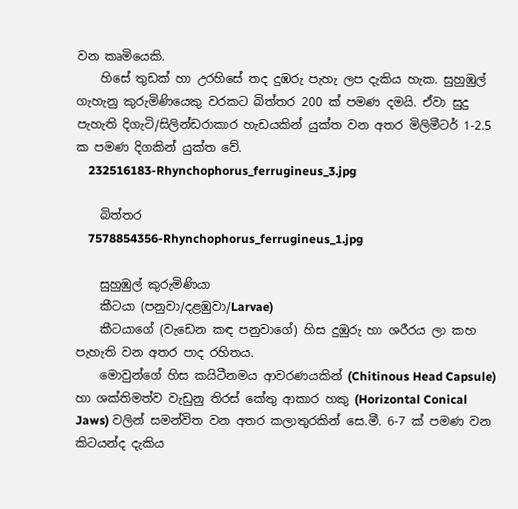වන කෘමියෙකි.
    හිසේ තුඩක් හා උරහිසේ තද දුඹරු පැහැ ලප දැකිය හැක. සුහුඹුල් ගැහැනු කුරුමිණියෙකු වරකට බිත්තර 200 ක් පමණ දමයි. ඒවා සුදු පැහැති දිගැටි/සිලින්ඩරාකාර හැඩයකින් යුක්ත වන අතර මිලිමීටර් 1-2.5 ක පමණ දිගකින් යුක්ත වේ.
    232516183-Rhynchophorus_ferrugineus_3.jpg

    බිත්තර
    7578854356-Rhynchophorus_ferrugineus_1.jpg

    සුහුඹුල් කුරුමිණියා
    කීටයා (පනුවා/දළඹුවා/Larvae)
    කීටයාගේ (වැඩෙන කඳ පනුවාගේ) හිස දුඹුරු හා ශරීරය ලා කහ පැහැති වන අතර පාද රහිතය.
    මොවුන්ගේ හිස කයිටීනමය ආවරණයකින් (Chitinous Head Capsule) හා ශක්තිමත්ව වැඩුනු තිරස් කේතු ආකාර හකු (Horizontal Conical Jaws) වලින් සමන්විත වන අතර කලාතුරකින් සෙ.මී. 6-7 ක් පමණ වන කිටයන්ද දැකිය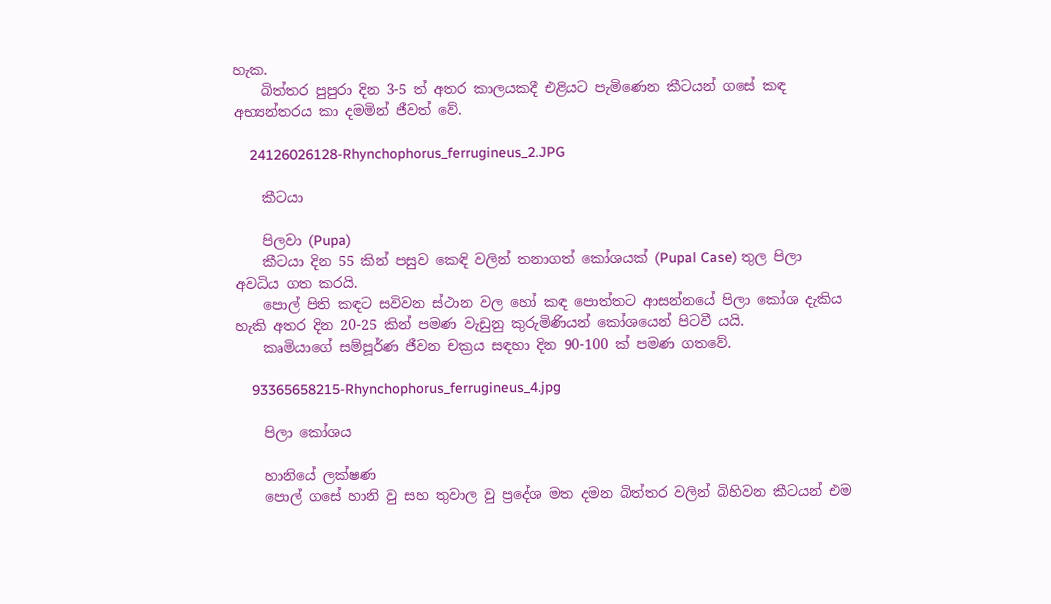හැක.
    බිත්තර පුපුරා දින 3-5 ත් අතර කාලයකදී එළියට පැමිණෙන කීටයන් ගසේ කඳ අභ්‍යන්තරය කා දමමින් ජීවත් වේ.

    24126026128-Rhynchophorus_ferrugineus_2.JPG

    කීටයා

    පිලවා (Pupa)
    කීටයා දින 55 කින් පසුව කෙඳි වලින් තනාගත් කෝශයක් (Pupal Case) තුල පිලා අවධිය ගත කරයි.
    පොල් පිති කඳට සවිවන ස්ථාන වල හෝ කඳ පොත්තට ආසන්නයේ පිලා කෝශ දැකිය හැකි අතර දින 20-25 කින් පමණ වැඩුනු කුරුමිණියන් කෝශයෙන් පිටවී යයි.
    කෘමියාගේ සම්පූර්ණ ජීවන චක්‍රය සඳහා දින 90-100 ක් පමණ ගතවේ.

    93365658215-Rhynchophorus_ferrugineus_4.jpg

    පිලා කෝශය

    හානියේ ලක්ෂණ
    පොල් ගසේ හානි වු සහ තුවාල වු ප්‍රදේශ මත දමන බිත්තර වලින් බිහිවන කීටයන් එම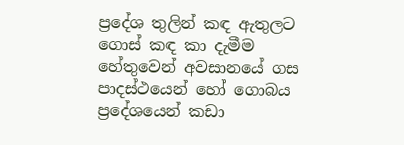ප්‍රදේශ තුලින් කඳ ඇතුලට ගොස් කඳ කා දැමීම හේතුවෙන් අවසානයේ ගස පාදස්ථයෙන් හෝ ගොබය ප්‍රදේශයෙන් කඩා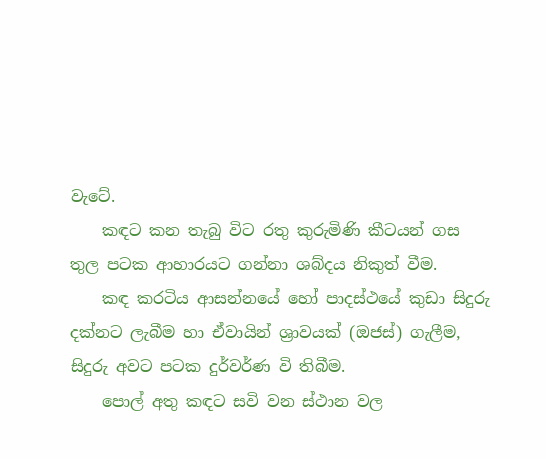වැටේ.
    කඳට කන තැබු විට රතු කුරුමිණි කීටයන් ගස තුල පටක ආහාරයට ගන්නා ශබ්දය නිකුත් වීම.
    ක‍‍ඳ කරටිය ආසන්නයේ හෝ පාදස්ථයේ කුඩා සිදුරු දක්නට ලැබීම හා ඒවායින් ශ්‍රාවයක් (ඔජස්) ගැලීම, සිදුරු අවට පටක දුර්වර්ණ වි තිබීම.
    පොල් අතු කඳට සවි වන ස්ථාන වල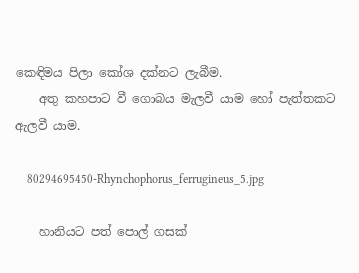කෙඳිමය පිලා කෝශ දක්නට ලැබීම.
    අතු කහපාට වී ගොබය මැලවී යාම හෝ පැත්තකට ඇලවී යාම.

    80294695450-Rhynchophorus_ferrugineus_5.jpg

    හානියට පත් පොල් ගසක්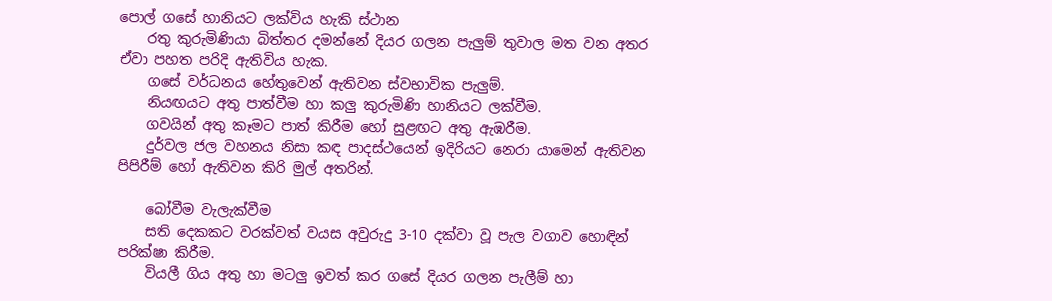පොල් ගසේ හානියට ලක්විය හැකි ස්ථාන
    රතු කුරුමිණියා බිත්තර දමන්නේ දියර ගලන පැලුම් තුවාල මත වන අතර ඒවා පහත පරිදි ඇතිවිය හැක.
    ගසේ වර්ධනය හේතුවෙන් ඇතිවන ස්වභාවික පැලුම්.
    නියඟයට අතු පාත්වීම හා කලු කුරුමිණි හානියට ලක්වීම.
    ගවයින් අතු කෑමට පාත් කිරීම හෝ සුළඟට අතු ඇඹරීම.
    දුර්වල ජල වහනය නිසා කඳ පාදස්ථයෙන් ඉදිරියට නෙරා යාමෙන් ඇතිවන පිපිරීම් හෝ ඇතිවන කිරි මුල් අතරින්.

    බෝවීම වැලැක්වීම
    සති දෙකකට වරක්වත් වයස අවුරුදු 3-10 දක්වා වූ පැල වගාව හොඳින් පරික්ෂා කිරීම.
    වියලී ගිය අතු හා මටලු ඉවත් කර ගසේ දියර ගලන පැලීම් හා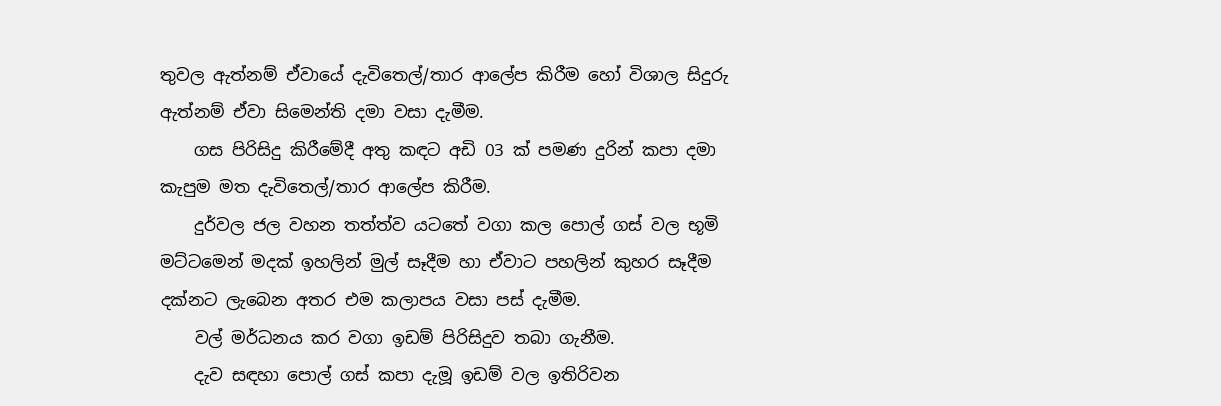තුවල ඇත්නම් ඒවායේ දැවිතෙල්/තාර ආලේප කිරීම හෝ විශාල සිදුරු ඇත්නම් ඒවා සිමෙන්ති දමා වසා දැමීම.
    ගස පිරිසිදු කිරීමේදී අතු කඳට අඩි 03 ක් පමණ දුරින් කපා දමා කැපුම මත දැවිතෙල්/තාර ආලේප කිරීම.
    දුර්වල ජල වහන තත්ත්ව යටතේ වගා කල පොල් ගස් වල භූමි මට්ටමෙන් මදක් ඉහලින් මුල් සෑදීම හා ඒවාට පහලින් කුහර සෑදීම දක්නට ලැබෙන අතර එම කලාපය වසා පස් දැමීම.
    වල් මර්ධනය කර වගා ඉඩම් පිරිසිදුව තබා ගැනීම.
    දැව සඳහා පොල් ගස් කපා දැමූ ඉඩම් වල ඉතිරිවන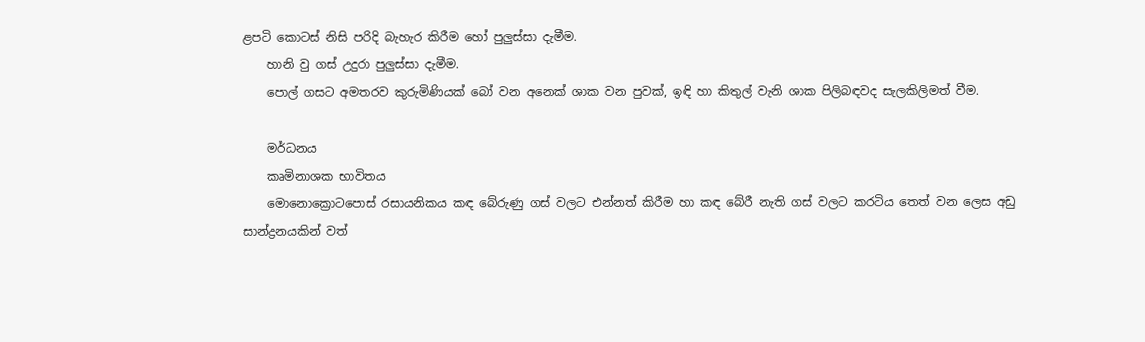ළපටි කොටස් නිසි පරිදි බැහැර කිරීම හෝ පුලුස්සා දැමීම.
    හානි වු ගස් උදුරා පුලුස්සා දැමීම.
    පොල් ගසට අමතරව කුරුමිණියක් බෝ වන අනෙක් ශාක වන පුවක්, ඉඳි හා කිතුල් වැනි ශාක පිලිබඳවද සැලකිලිමත් වීම.

    මර්ධනය
    කෘමිනාශක භාවිතය
    මොනොක්‍රොටපොස් රසායනිකය කඳ බේරුණු ගස් වලට එන්නත් කිරීම හා කඳ බේරී නැති ගස් වලට කරටිය තෙත් වන ලෙස අඩු සාන්ද්‍රනයකින් වත්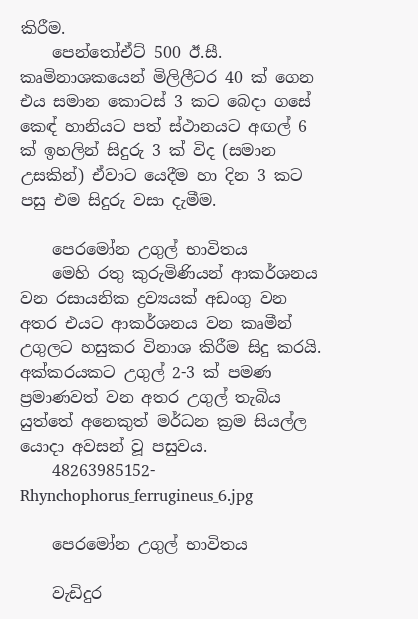කිරීම.
    පෙන්තෝඒට් 500 ඊ.සී. කෘමිනාශකයෙන් මිලිලීටර 40 ක් ගෙන එය සමාන කොටස් 3 කට බෙදා ගසේ ක‍‍‍ෙඳ් හානියට පත් ස්ථානයට අඟල් 6 ක් ඉහලින් සිදුරු 3 ක් විද (සමාන උසකින්) ඒවාට යෙදීම හා දින 3 කට පසු එම සිදුරු වසා දැමීම.

    පෙරමෝන උගුල් භාවිතය
    මෙහි රතු කුරුමිණියන් ආකර්ශනය වන රසායනික ද්‍රව්‍යයක් අඩංගු වන අතර එයට ආකර්ශනය වන කෘමීන් උගුලට හසුකර විනාශ කිරීම සිදු කරයි. අක්කරයකට උගුල් 2-3 ක් පමණ ප්‍රමාණවත් වන අතර උගුල් තැබිය යුත්තේ අනෙකුත් මර්ධන ක්‍රම සියල්ල යොදා අවසන් වූ පසුවය.
    48263985152-Rhynchophorus_ferrugineus_6.jpg

    පෙරමෝන උගුල් භාවිතය

    වැඩිදුර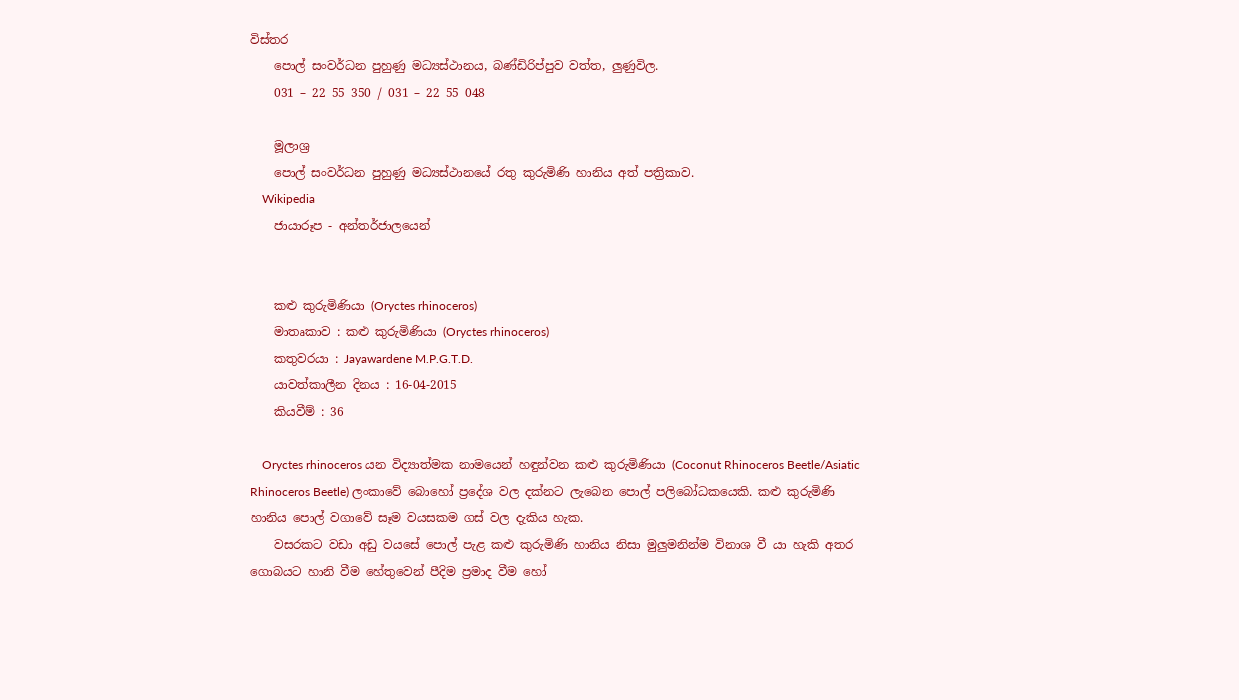විස්තර
    පොල් සංවර්ධන පුහුණු මධ්‍යස්ථානය, බණ්ඩිරිප්පුව වත්ත, ලුණුවිල.
    031 – 22 55 350 / 031 – 22 55 048

    මූලාශ්‍ර
    පොල් සංවර්ධන පුහුණු මධ්‍යස්ථානයේ රතු කුරුමිණි හානිය අත් පත්‍රිකාව.
    Wikipedia
    ජායාරූප - අන්තර්ජාලයෙන්


    කළු කුරුමිණියා (Oryctes rhinoceros)
    මාතෘකාව : කළු කුරුමිණියා (Oryctes rhinoceros)
    කතුවරයා : Jayawardene M.P.G.T.D.
    යාවත්කාලීන දිනය : 16-04-2015
    කියවීම් : 36

    Oryctes rhinoceros යන විද්‍යාත්මක නාමයෙන් හඳුන්වන කළු කුරුමිණියා (Coconut Rhinoceros Beetle/Asiatic Rhinoceros Beetle) ලංකාවේ බොහෝ ප්‍රදේශ වල දක්නට ලැබෙන පොල් පලිබෝධකයෙකි. කළු කුරුමිණි හානිය පොල් වගාවේ සෑම වයසකම ගස් වල දැකිය හැක.
    වසරකට වඩා අඩු වයසේ පොල් පැළ කළු කුරුමිණි හානිය නිසා මුලුමනින්ම විනාශ වී යා හැකි අතර ගොබයට හානි වීම හේතුවෙන් පීදිම ප්‍රමාද වීම හෝ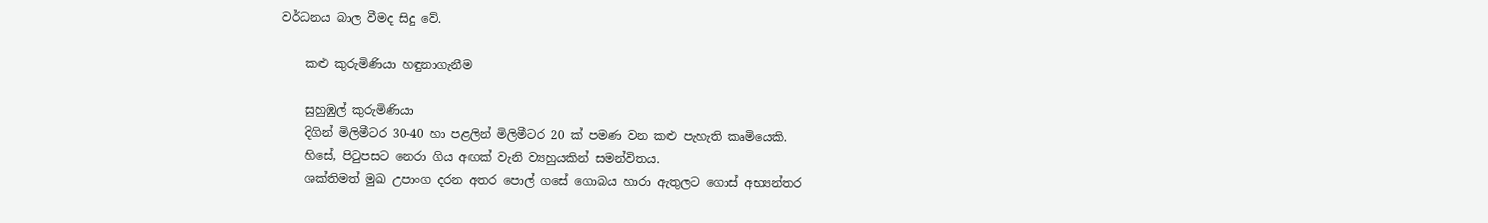වර්ධනය බාල වීමද සිදු වේ.

    කළු කුරුමිණියා හඳුනාගැනීම

    සුහුඹුල් කුරුමිණියා
    දිගින් මිලිමීටර 30-40 හා පළලින් මිලිමීටර 20 ක් පමණ වන කළු පැහැති කෘමියෙකි.
    හිසේ, පිටුපසට නෙරා ගිය අඟක් වැනි ව්‍යහුයකින් සමන්විතය.
    ශක්තිමත් මුඛ උපාංග දරන අතර පොල් ගසේ ගොබය හාරා ඇතුලට ගොස් අභ්‍යන්තර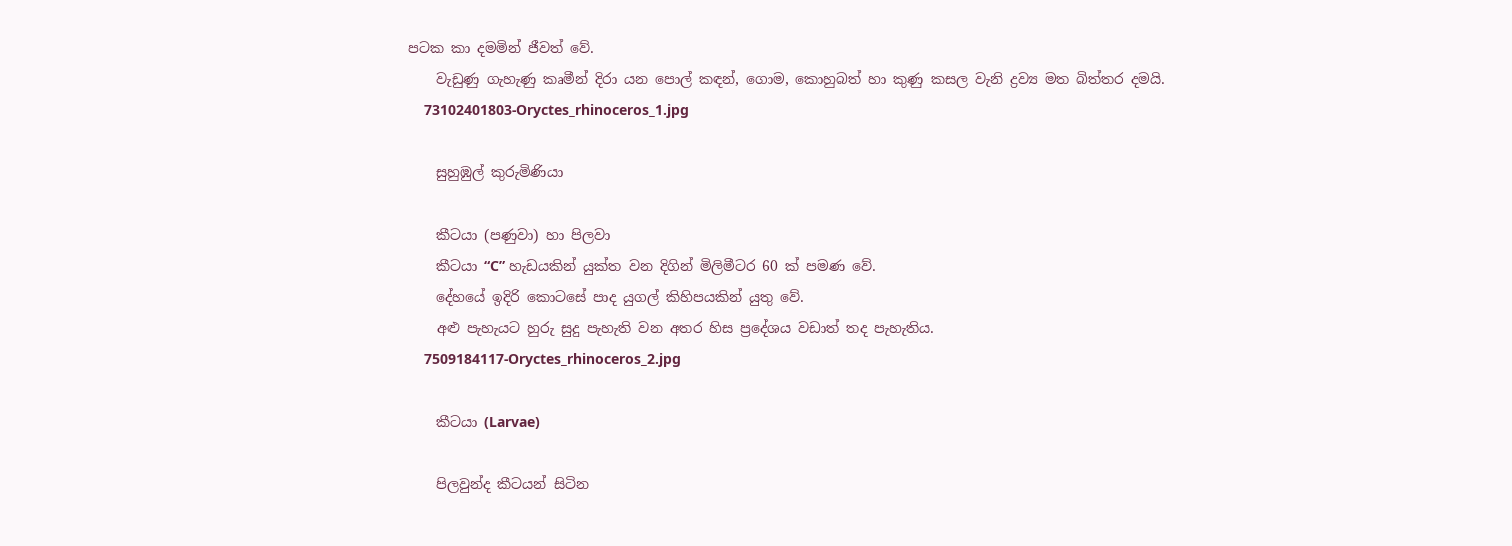පටක කා දමමින් ජීවත් වේ.
    වැඩුණු ගැහැණු කෘමීන් දිරා යන පොල් කඳන්, ගොම, කොහුබත් හා කුණු කසල වැනි ද්‍රව්‍ය මත බිත්තර දමයි.
    73102401803-Oryctes_rhinoceros_1.jpg

    සුහුඹුල් කුරුමිණියා

    කීටයා (පණුවා) හා පිලවා
    කීටයා “C” හැඩයකින් යුක්ත වන දිගින් මිලිමීටර 60 ක් පමණ වේ.
    දේහයේ ඉදිරි කොටසේ පාද යුගල් කිහිපයකින් යුතු වේ.
    අළු පැහැයට හුරු සුදු පැහැති වන අතර හිස ප්‍රදේශය වඩාත් තද පැහැතිය.
    7509184117-Oryctes_rhinoceros_2.jpg

    කීටයා (Larvae)

    පිලවුන්ද කීටයන් සිටින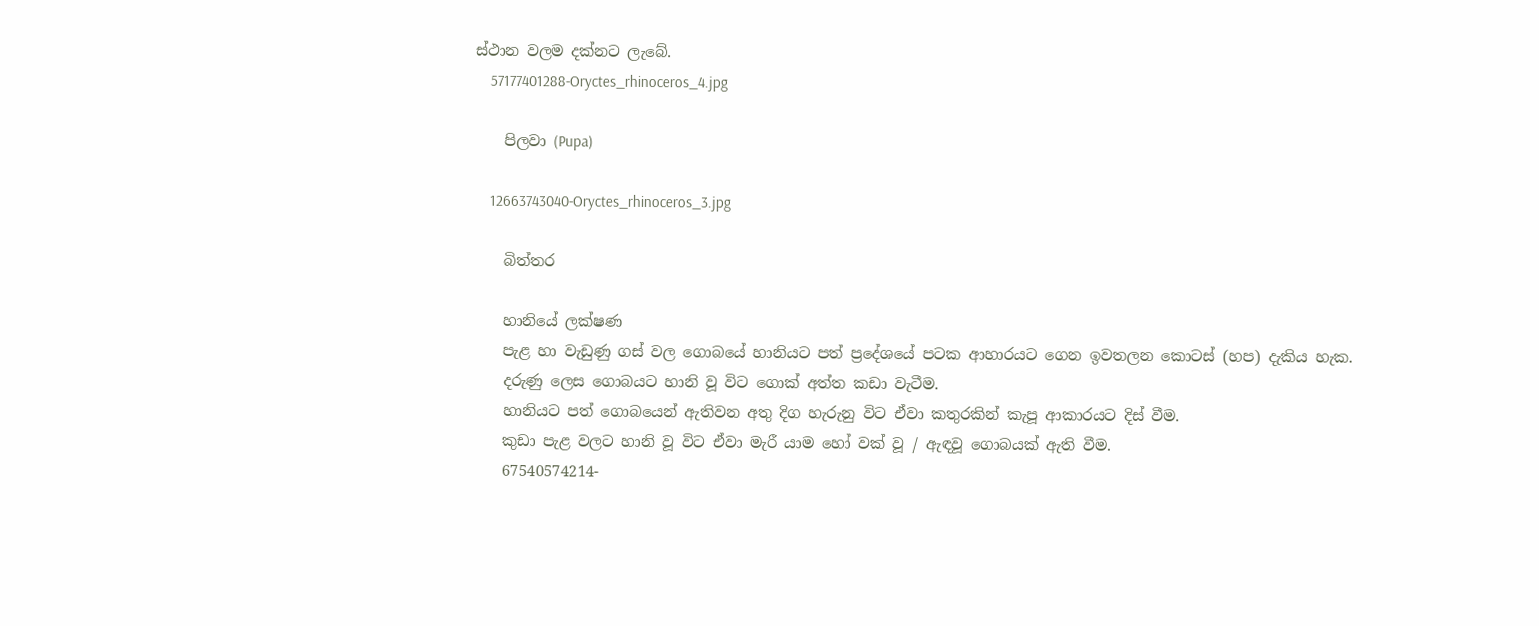ස්ථාන වලම දක්නට ලැබේ.
    57177401288-Oryctes_rhinoceros_4.jpg

    පිලවා (Pupa)

    12663743040-Oryctes_rhinoceros_3.jpg

    බිත්තර

    හානියේ ලක්ෂණ
    පැළ හා වැඩුණු ගස් වල ගොබයේ හානියට පත් ප්‍රදේශයේ පටක ආහාරයට ගෙන ඉවතලන කොටස් (හප) දැකිය හැක.
    දරුණු ලෙස ගොබයට හානි වූ විට ගොක් අත්ත කඩා වැටීම.
    හානියට පත් ගොබයෙන් ඇතිවන අතු දිග හැරුනු විට ඒවා කතුරකින් කැපූ ආකාරයට දිස් වීම.
    කුඩා පැළ වලට හානි වූ විට ඒවා මැරී යාම හෝ වක් වූ / ඇඳවූ ගොබයක් ඇති වීම.
    67540574214-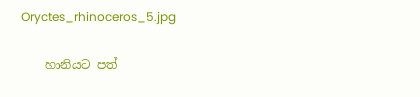Oryctes_rhinoceros_5.jpg

    හානියට පත්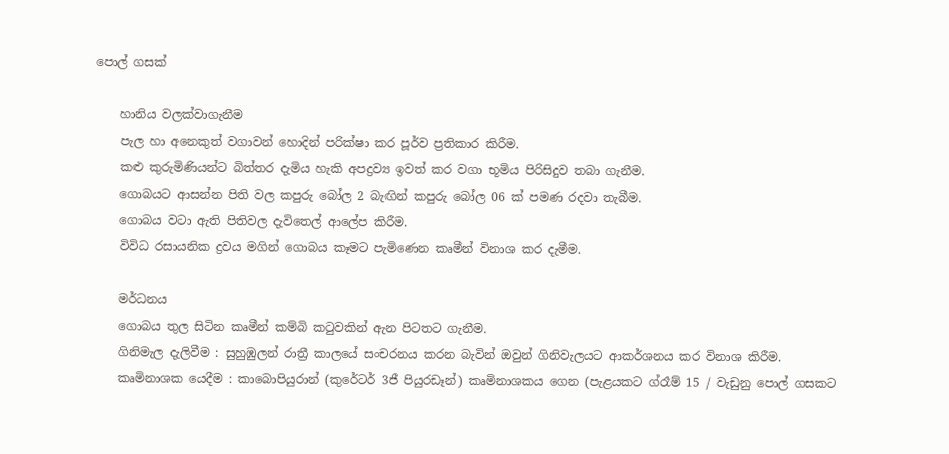පොල් ගසක්

    හානිය වලක්වාගැනීම
    පැල හා අනෙකුත් වගාවන් හොදින් පරික්ෂා කර පූර්ව ප්‍රතිකාර කිරීම.
    කළු කුරුමිණියන්ට බිත්තර දැමිය හැකි අපද්‍රව්‍ය ඉවත් කර වගා භූමිය පිරිසිදුව තබා ගැනීම.
    ගොබයට ආසන්න පිති වල කපුරු බෝල 2 බැඟින් කපුරු බෝල 06 ක් පමණ රදවා තැබීම.
    ගොබය වටා ඇති පිතිවල දැවිතෙල් ආලේප කිරීම.
    විවිධ රසායනික ද්‍රවය මගින් ගොබය කෑමට පැමිණෙන කෘමීන් විනාශ කර දැමීම.

    මර්ධනය
    ගොබය තුල සිටින කෘමීන් කම්බි කටුවකින් ඇන පිටතට ගැනීම.
    ගිනිමැල දැලිවීම : සුහුඹුලන් රාත්‍රී කාලයේ සංචරනය කරන බැවින් ඔවුන් ගිනිවැලයට ආකර්ශනය කර විනාශ කිරීම.
    කෘමිනාශක යෙදීම : කාබොපියුරාන් (කුරේටර් 3ජී පියුරඩෑන්) කෘමිනාශකය ගෙන (පැළයකට ග්රෑම් 15 / වැඩුනු පොල් ගසකට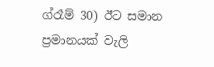ග්රෑම් 30) ඊට සමාන ප්‍රමානයක් වැලි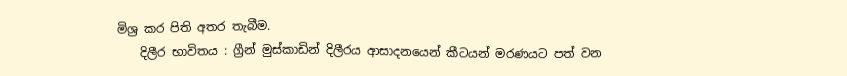මිශ්‍ර කර පිති අතර තැබීම.
    දිලීර භාවිතය : ග්‍රීන් මුස්කාඩින් දිලීරය ආසාදනයෙන් කීටයන් මරණයට පත් වන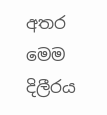අතර මෙම දිලීරය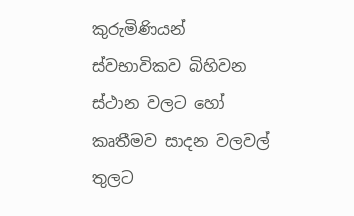කුරුමිණියන් ස්වභාවිකව බිහිවන ස්ථාන වලට හෝ කෘතීමව සාදන වලවල් තුලට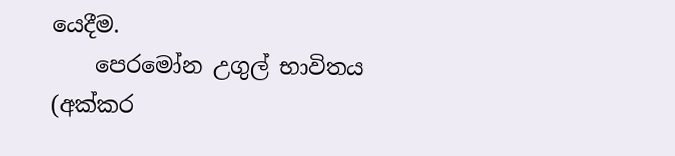යෙදීම.
    පෙරමෝන උගුල් භාවිතය (අක්කර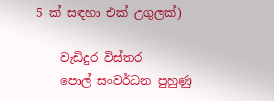5 ක් සඳහා එක් උගුලක්)

    වැඩිදුර විස්තර
    පොල් සංවර්ධන පුහුණු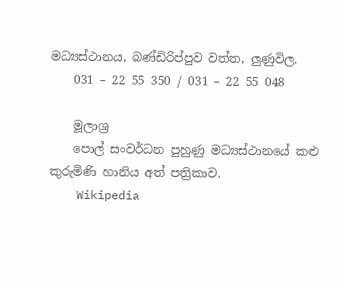මධ්‍යස්ථානය, බණ්ඩිරිප්පුව වත්ත, ලුණුවිල.
    031 – 22 55 350 / 031 – 22 55 048

    මූලාශ්‍ර
    පොල් සංවර්ධන පුහුණු මධ්‍යස්ථානයේ කළු කුරුමිණි හානිය අත් පත්‍රිකාව.
    Wikipedia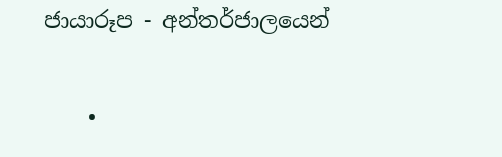ජායාරූප - අන්තර්ජාලයෙන්

    •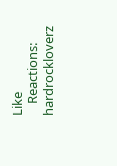Like
    Reactions: hardrockloverz